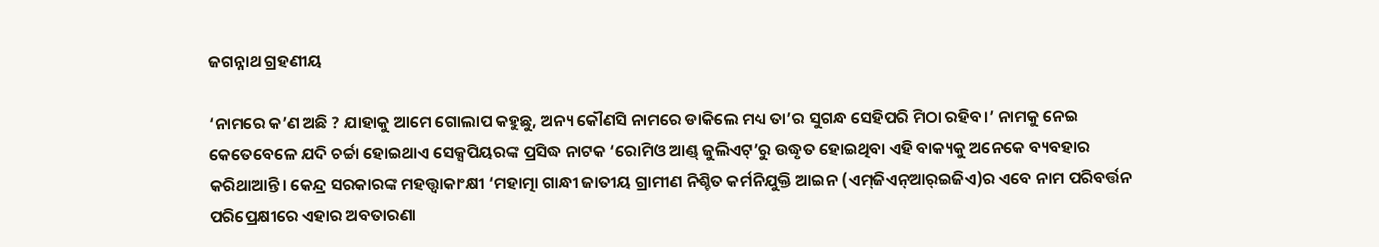ଜଗନ୍ନାଥ ଗ୍ରହଣୀୟ

‘ନାମରେ କ’ଣ ଅଛି ? ଯାହାକୁ ଆମେ ଗୋଲାପ କହୁଛୁ, ଅନ୍ୟ କୌଣସି ନାମରେ ଡାକିଲେ ମଧ୍ୟ ତା’ର ସୁଗନ୍ଧ ସେହିପରି ମିଠା ରହିବ।’ ନାମକୁ ନେଇ କେତେବେଳେ ଯଦି ଚର୍ଚ୍ଚା ହୋଇଥାଏ ସେକ୍ସପିୟରଙ୍କ ପ୍ରସିଦ୍ଧ ନାଟକ ‘ରୋମିଓ ଆଣ୍ଡ୍‌ ଜୁଲିଏଟ୍‌’ରୁ ଉଦ୍ଧୃତ ହୋଇଥିବା ଏହି ବାକ୍ୟକୁ ଅନେକେ ବ୍ୟବହାର କରିଥାଆନ୍ତି। କେନ୍ଦ୍ର ସରକାରଙ୍କ ମହତ୍ତ୍ୱାକାଂକ୍ଷୀ ‘ମହାତ୍ମା ଗାନ୍ଧୀ ଜାତୀୟ ଗ୍ରାମୀଣ ନିଶ୍ଚିତ କର୍ମନିଯୁକ୍ତି ଆଇନ (ଏମ୍‌ଜିଏନ୍‌ଆର୍‌ଇଜିଏ)ର ଏବେ ନାମ ପରିବର୍ତ୍ତନ ପରିପ୍ରେକ୍ଷୀରେ ଏହାର ଅବତାରଣା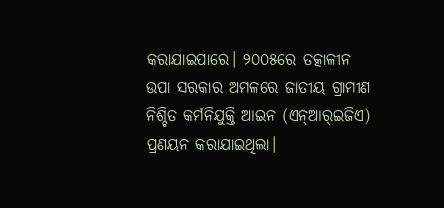କରାଯାଇପାରେ। ୨୦୦୫ରେ ତତ୍କାଳୀନ ଉପା ସରକାର ଅମଳରେ ଜାତୀୟ ଗ୍ରାମୀଣ ନିଶ୍ଚିତ କର୍ମନିଯୁକ୍ତି ଆଇନ (ଏନ୍‌ଆର୍‌ଇଜିଏ) ପ୍ରଣୟନ କରାଯାଇଥିଲା।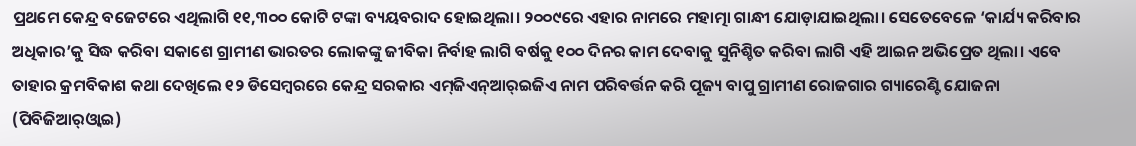ପ୍ରଥମେ କେନ୍ଦ୍ର ବଜେଟରେ ଏଥିଲାଗି ୧୧,୩୦୦ କୋଟି ଟଙ୍କା ବ୍ୟୟବରାଦ ହୋଇଥିଲା। ୨୦୦୯ରେ ଏହାର ନାମରେ ମହାତ୍ମା ଗାନ୍ଧୀ ଯୋଡ଼ାଯାଇଥିଲା। ସେତେବେଳେ ‘କାର୍ଯ୍ୟ କରିବାର ଅଧିକାର’କୁ ସିଦ୍ଧ କରିବା ସକାଶେ ଗ୍ରାମୀଣ ଭାରତର ଲୋକଙ୍କୁ ଜୀବିକା ନିର୍ବାହ ଲାଗି ବର୍ଷକୁ ୧୦୦ ଦିନର କାମ ଦେବାକୁ ସୁନିଶ୍ଚିତ କରିବା ଲାଗି ଏହି ଆଇନ ଅଭିପ୍ରେତ ଥିଲା। ଏବେ ତାହାର କ୍ରମବିକାଶ କଥା ଦେଖିଲେ ୧୨ ଡିସେମ୍ବରରେ କେନ୍ଦ୍ର ସରକାର ଏମ୍‌ଜିଏନ୍‌ଆର୍‌ଇଜିଏ ନାମ ପରିବର୍ତ୍ତନ କରି ପୂଜ୍ୟ ବାପୁ ଗ୍ରାମୀଣ ରୋଜଗାର ଗ୍ୟାରେଣ୍ଟି ଯୋଜନା (ପିବିଜିଆର୍‌ଓ୍ବାଇ)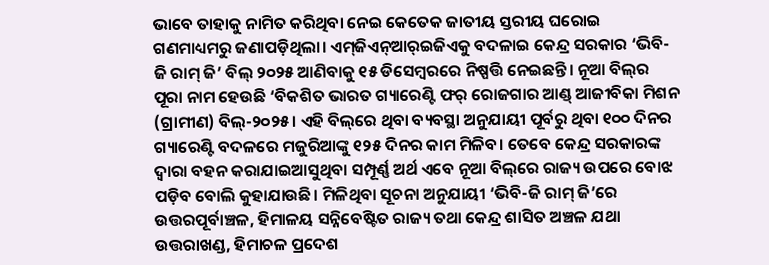ଭାବେ ତାହାକୁ ନାମିତ କରିଥିବା ନେଇ କେତେକ ଜାତୀୟ ସ୍ତରୀୟ ଘରୋଇ ଗଣମାଧ୍ୟମରୁ ଜଣାପଡ଼ିଥିଲା। ଏମ୍‌ଜିଏନ୍‌ଆର୍‌ଇଜିଏକୁ ବଦଳାଇ କେନ୍ଦ୍ର ସରକାର ‘ଭିବି-ଜି ରାମ୍‌ ଜି’ ବିଲ୍‌ ୨୦୨୫ ଆଣିବାକୁ ୧୫ ଡିସେମ୍ବରରେ ନିଷ୍ପତ୍ତି ନେଇଛନ୍ତି। ନୂଆ ବିଲ୍‌ର ପୂରା ନାମ ହେଉଛି ‘ବିକଶିତ ଭାରତ ଗ୍ୟାରେଣ୍ଟି ଫର୍‌ ରୋଜଗାର ଆଣ୍ଡ୍‌ ଆଜୀବିକା ମିଶନ (ଗ୍ରାମୀଣ) ବିଲ୍‌-୨୦୨୫। ଏହି ବିଲ୍‌ରେ ଥିବା ବ୍ୟବସ୍ଥା ଅନୁଯାୟୀ ପୂର୍ବରୁ ଥିବା ୧୦୦ ଦିନର ଗ୍ୟାରେଣ୍ଟି ବଦଳରେ ମଜୁରିଆଙ୍କୁ ୧୨୫ ଦିନର କାମ ମିଳିବ। ତେବେ କେନ୍ଦ୍ର ସରକାରଙ୍କ ଦ୍ୱାରା ବହନ କରାଯାଇଆସୁଥିବା ସମ୍ପୂର୍ଣ୍ଣ ଅର୍ଥ ଏବେ ନୂଆ ବିଲ୍‌ରେ ରାଜ୍ୟ ଉପରେ ବୋଝ ପଡ଼ିବ ବୋଲି କୁହାଯାଉଛି। ମିଳିଥିବା ସୂଚନା ଅନୁଯାୟୀ ‘ଭିବି-ଜି ରାମ୍‌ ଜି’ରେ ଉତ୍ତରପୂର୍ବାଞ୍ଚଳ, ହିମାଳୟ ସନ୍ନିବେଷ୍ଟିତ ରାଜ୍ୟ ତଥା କେନ୍ଦ୍ର ଶାସିତ ଅଞ୍ଚଳ ଯଥା ଉତ୍ତରାଖଣ୍ଡ, ହିମାଚଳ ପ୍ରଦେଶ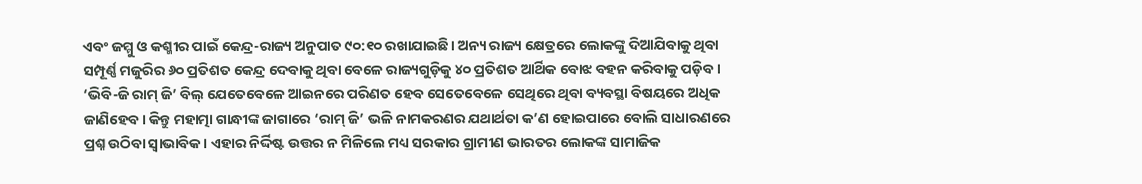ଏବଂ ଜମ୍ମୁ ଓ କଶ୍ମୀର ପାଇଁ କେନ୍ଦ୍ର-ରାଜ୍ୟ ଅନୁପାତ ୯୦:୧୦ ରଖାଯାଇଛି। ଅନ୍ୟ ରାଜ୍ୟ କ୍ଷେତ୍ରରେ ଲୋକଙ୍କୁ ଦିଆଯିବାକୁ ଥିବା ସମ୍ପୂର୍ଣ୍ଣ ମଜୁରିର ୬୦ ପ୍ରତିଶତ କେନ୍ଦ୍ର ଦେବାକୁ ଥିବା ବେଳେ ରାଜ୍ୟଗୁଡ଼ିକୁ ୪୦ ପ୍ରତିଶତ ଆର୍ଥିକ ବୋଝ ବହନ କରିବାକୁ ପଡ଼ିବ।
‘ଭିବି-ଜି ରାମ୍‌ ଜି’ ବିଲ୍‌ ଯେତେବେଳେ ଆଇନରେ ପରିଣତ ହେବ ସେତେବେଳେ ସେଥିରେ ଥିବା ବ୍ୟବସ୍ଥା ବିଷୟରେ ଅଧିକ ଜାଣିହେବ। କିନ୍ତୁ ମହାତ୍ମା ଗାନ୍ଧୀଙ୍କ ଜାଗାରେ ‘ରାମ୍‌ ଜି’ ଭଳି ନାମକରଣର ଯଥାର୍ଥତା କ’ଣ ହୋଇପାରେ ବୋଲି ସାଧାରଣରେ ପ୍ରଶ୍ନ ଉଠିବା ସ୍ବାଭାବିକ। ଏହାର ନିର୍ଦ୍ଦିଷ୍ଟ ଉତ୍ତର ନ ମିଳିଲେ ମଧ୍ୟ ସରକାର ଗ୍ରାମୀଣ ଭାରତର ଲୋକଙ୍କ ସାମାଜିକ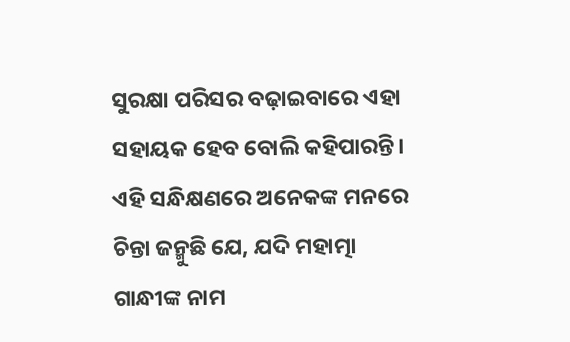ସୁରକ୍ଷା ପରିସର ବଢ଼ାଇବାରେ ଏହା ସହାୟକ ହେବ ବୋଲି କହିପାରନ୍ତି। ଏହି ସନ୍ଧିକ୍ଷଣରେ ଅନେକଙ୍କ ମନରେ ଚିନ୍ତା ଜନ୍ମୁଛି ଯେ, ଯଦି ମହାତ୍ମା ଗାନ୍ଧୀଙ୍କ ନାମ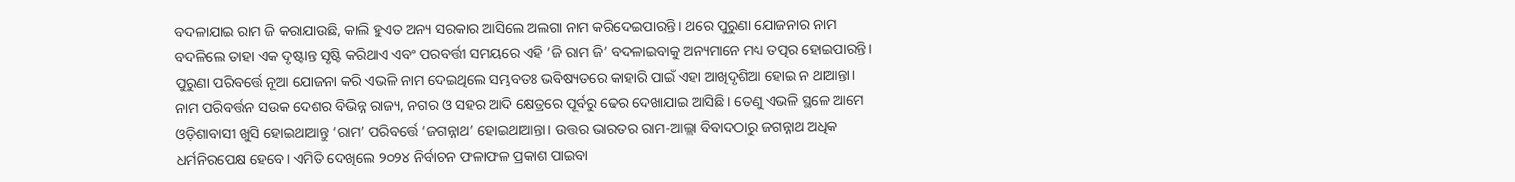ବଦଳାଯାଇ ରାମ ଜି କରାଯାଉଛି, କାଲି ହୁଏତ ଅନ୍ୟ ସରକାର ଆସିଲେ ଅଲଗା ନାମ କରିଦେଇପାରନ୍ତି। ଥରେ ପୁରୁଣା ଯୋଜନାର ନାମ ବଦଳିଲେ ତାହା ଏକ ଦୃଷ୍ଟାନ୍ତ ସୃଷ୍ଟି କରିଥାଏ ଏବଂ ପରବର୍ତ୍ତୀ ସମୟରେ ଏହି ‘ଜି ରାମ ଜି’ ବଦଳାଇବାକୁ ଅନ୍ୟମାନେ ମଧ୍ୟ ତତ୍ପର ହୋଇପାରନ୍ତି। ପୁରୁଣା ପରିବର୍ତ୍ତେ ନୂଆ ଯୋଜନା କରି ଏଭଳି ନାମ ଦେଇଥିଲେ ସମ୍ଭବତଃ ଭବିଷ୍ୟତରେ କାହାରି ପାଇଁ ଏହା ଆଖିଦୃଶିଆ ହୋଇ ନ ଥାଆନ୍ତା। ନାମ ପରିବର୍ତ୍ତନ ସଉକ ଦେଶର ବିଭିନ୍ନ ରାଜ୍ୟ, ନଗର ଓ ସହର ଆଦି କ୍ଷେତ୍ରରେ ପୂର୍ବରୁ ଢେର ଦେଖାଯାଇ ଆସିଛି। ତେଣୁ ଏଭଳି ସ୍ଥଳେ ଆମେ ଓଡ଼ିଶାବାସୀ ଖୁସି ହୋଇଥାଆନ୍ତୁ ‘ରାମ’ ପରିବର୍ତ୍ତେ ‘ଜଗନ୍ନାଥ’ ହୋଇଥାଆନ୍ତା। ଉତ୍ତର ଭାରତର ରାମ-ଆଲ୍ଲା ବିବାଦଠାରୁ ଜଗନ୍ନାଥ ଅଧିକ ଧର୍ମନିରପେକ୍ଷ ହେବେ। ଏମିତି ଦେଖିଲେ ୨୦୨୪ ନିର୍ବାଚନ ଫଳାଫଳ ପ୍ରକାଶ ପାଇବା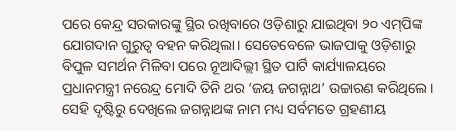ପରେ କେନ୍ଦ୍ର ସରକାରଙ୍କୁ ସ୍ଥିର ରଖିବାରେ ଓଡ଼ିଶାରୁ ଯାଇଥିବା ୨୦ ଏମ୍‌ପିଙ୍କ ଯୋଗଦାନ ଗୁରୁତ୍ୱ ବହନ କରିଥିଲା। ସେତେବେଳେ ଭାଜପାକୁ ଓଡ଼ିଶାରୁ ବିପୁଳ ସମର୍ଥନ ମିଳିବା ପରେ ନୂଆଦିଲ୍ଲୀ ସ୍ଥିତ ପାର୍ଟି କାର୍ଯ୍ୟାଳୟରେ ପ୍ରଧାନମନ୍ତ୍ରୀ ନରେନ୍ଦ୍ର ମୋଦି ତିନି ଥର ‘ଜୟ ଜଗନ୍ନାଥ’ ଉଚ୍ଚାରଣ କରିଥିଲେ। ସେହି ଦୃଷ୍ଟିରୁ ଦେଖିଲେ ଜଗନ୍ନାଥଙ୍କ ନାମ ମଧ୍ୟ ସର୍ବମତେ ଗ୍ରହଣୀୟ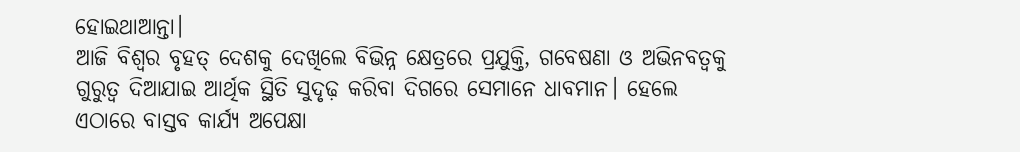ହୋଇଥାଆନ୍ତା।
ଆଜି ବିଶ୍ୱର ବୃହତ୍‌ ଦେଶକୁ ଦେଖିଲେ ବିଭିନ୍ନ କ୍ଷେତ୍ରରେ ପ୍ରଯୁକ୍ତି, ଗବେଷଣା ଓ ଅଭିନବତ୍ୱକୁ ଗୁରୁତ୍ୱ ଦିଆଯାଇ ଆର୍ଥିକ ସ୍ଥିତି ସୁଦୃଢ଼ କରିବା ଦିଗରେ ସେମାନେ ଧାବମାନ। ହେଲେ ଏଠାରେ ବାସ୍ତବ କାର୍ଯ୍ୟ ଅପେକ୍ଷା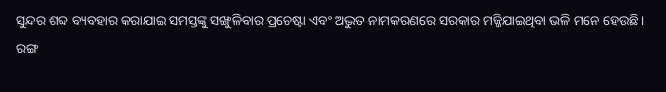ସୁନ୍ଦର ଶବ୍ଦ ବ୍ୟବହାର କରାଯାଇ ସମସ୍ତଙ୍କୁ ସଙ୍ଖୁଳିବାର ପ୍ରଚେଷ୍ଟା ଏବଂ ଅଦ୍ଭୁତ ନାମକରଣରେ ସରକାର ମଜ୍ଜିଯାଇଥିବା ଭଳି ମନେ ହେଉଛି। ରଙ୍ଗ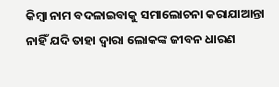କିମ୍ବା ନାମ ବଦଳାଇବାକୁ ସମାଲୋଚନା କରାଯାଆନ୍ତା ନାହିଁ ଯଦି ତାହା ଦ୍ୱାରା ଲୋକଙ୍କ ଜୀବନ ଧାରଣ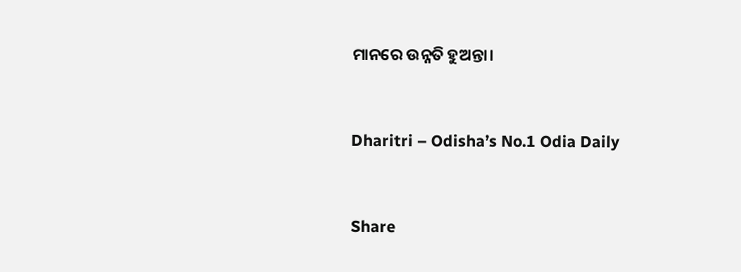ମାନରେ ଉନ୍ନତି ହୁଅନ୍ତା।



Dharitri – Odisha’s No.1 Odia Daily



Share